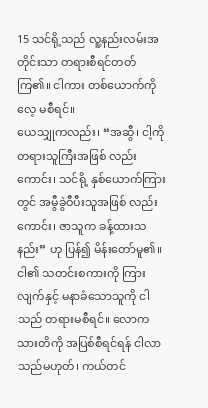15 သင်ရို့သည် လူ့နည်းလမ်းအတိုင်းသာ တရားစီရင်တတ်ကြ၏။ ငါကား တစ်ယောက်ကိုလေ့ မစီရင်။
ယေသျှုကလည်း၊ “အဆွီ၊ ငါ့ကို တရားသူကြီးအဖြစ် လည်းကောင်း၊ သင်ရို့ နှစ်ယောက်ကြားတွင် အမွီခွဲဝီပီးသူအဖြစ် လည်းကောင်း၊ ဇာသူက ခန့်ထားသနည်း” ဟု ပြန်၍ မိန်းတော်မူ၏။
ငါ၏ သတင်းစကားကို ကြားလျက်နှင့် မနာခံသောသူကို ငါသည် တရားမစီရင်။ လောကသားတိကို အပြစ်စီရင်ရန် ငါလာသည်မဟုတ်၊ ကယ်တင်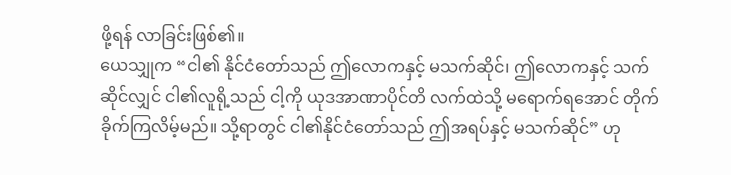ဖို့ရန် လာခြင်းဖြစ်၏။
ယေသျှုက “ငါ၏ နိုင်ငံတော်သည် ဤလောကနှင့် မသက်ဆိုင်၊ ဤလောကနှင့် သက်ဆိုင်လျှင် ငါ၏လူရို့သည် ငါ့ကို ယုဒအာဏာပိုင်တိ လက်ထဲသို့ မရောက်ရအောင် တိုက်ခိုက်ကြလိမ့်မည်။ သို့ရာတွင် ငါ၏နိုင်ငံတော်သည် ဤအရပ်နှင့် မသက်ဆိုင်” ဟု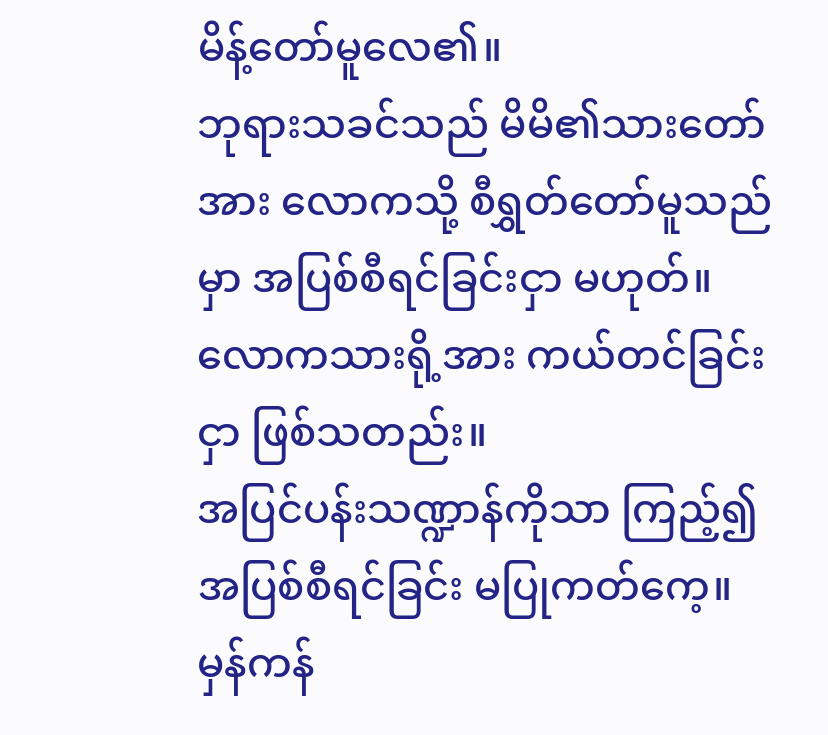မိန့်တော်မူလေ၏။
ဘုရားသခင်သည် မိမိ၏သားတော်အား လောကသို့ စီရွှတ်တော်မူသည်မှာ အပြစ်စီရင်ခြင်းငှာ မဟုတ်။ လောကသားရို့အား ကယ်တင်ခြင်းငှာ ဖြစ်သတည်း။
အပြင်ပန်းသဏ္ဍာန်ကိုသာ ကြည့်၍ အပြစ်စီရင်ခြင်း မပြုကတ်ကေ့။ မှန်ကန်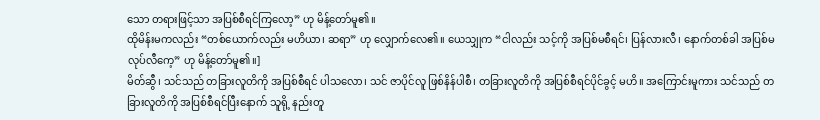သော တရားဖြင့်သာ အပြစ်စီရင်ကြလော့” ဟု မိန့်တော်မူ၏။
ထိုမိန်းမကလည်း “တစ်ယောက်လည်း မဟိယာ၊ ဆရာ” ဟု လျှောက်လေ၏။ ယေသျှုက “ငါလည်း သင့်ကို အပြစ်မစီရင်၊ ပြန်လားလီ၊ နောက်တစ်ခါ အပြစ်မလုပ်လီကေ့” ဟု မိန့်တော်မူ၏။]
မိတ်ဆွီ၊ သင်သည် တခြားလူတိကို အပြစ်စီရင် ပါသလော၊ သင် ဇာပိုင်လူ ဖြစ်နိန်ပါစီ၊ တခြားလူတိကို အပြစ်စီရင်ပိုင်ခွင့် မဟိ။ အကြောင်းမူကား သင်သည် တခြားလူတိကို အပြစ်စီရင်ပြီးနောက် သူရို့ နည်းတူ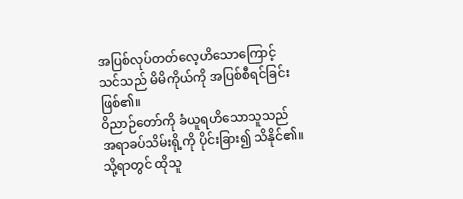အပြစ်လုပ်တတ်လေ့ဟိသောကြောင့် သင်သည် မိမိကိုယ်ကို အပြစ်စီရင်ခြင်းဖြစ်၏။
ဝိညာဉ်တော်ကို ခံယူရဟိသောသူသည် အရာခပ်သိမ်းရို့ကို ပိုင်းခြား၍ သိနိုင်၏။ သို့ရာတွင် ထိုသူ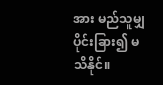အား မည်သူမျှ ပိုင်းခြား၍ မသိနိုင်။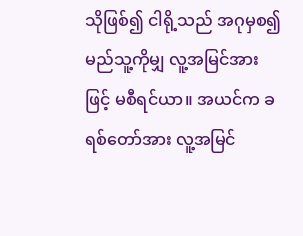သိုဖြစ်၍ ငါရို့သည် အဂုမှစ၍ မည်သူ့ကိုမျှ လူ့အမြင်အားဖြင့် မစီရင်ယာ။ အယင်က ခရစ်တော်အား လူ့အမြင်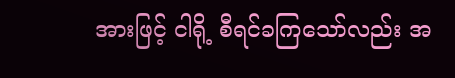အားဖြင့် ငါရို့ စီရင်ခကြသော်လည်း အ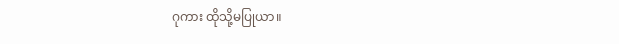ဂုကား ထိုသို့မပြုယာ။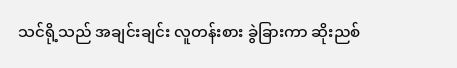သင်ရို့သည် အချင်းချင်း လူတန်းစား ခွဲခြားကာ ဆိုးညစ်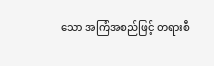သော အကြံအစည်ဖြင့် တရားစီ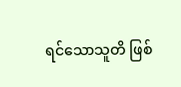ရင်သောသူတိ ဖြစ်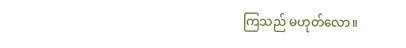ကြသည် မဟုတ်လော။